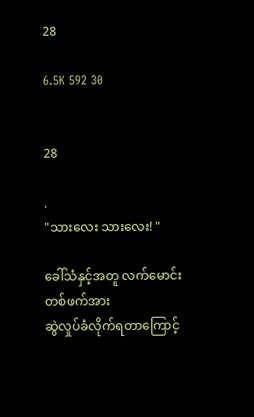28

6.5K 592 30


28

.
"သားလေး သားလေး! "

ခေါ်သံနှင့်အတူ လက်မောင်းတစ်ဖက်အား
ဆွဲလှုပ်ခံလိုက်ရတာကြောင့်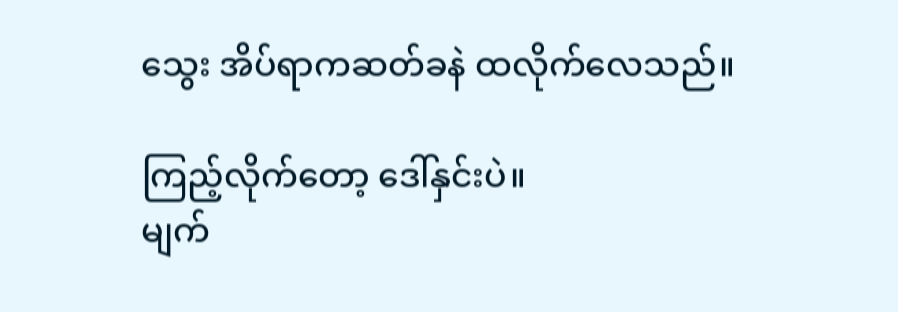သွေး အိပ်ရာကဆတ်ခနဲ ထလိုက်လေသည်။

ကြည့်လိုက်တော့ ဒေါ်နှင်းပဲ။
မျက်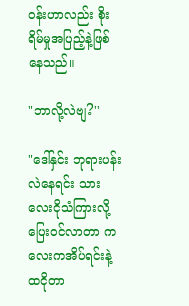ဝန်းဟာလည်း စိုးရိမ်မှုအပြည့်နဲ့ဖြစ်နေသည်။

"ဘာလို့လဲဗျ?''

"ဒေါ်နှင်း ဘုရားပန်းလဲနေရင်း သားလေးငိုသံကြားလို့ပြေးဝင်လာတာ ကလေးကအိပ်ရင်းနဲ့ထငိုတာ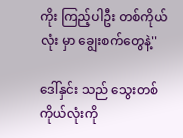ကိုး ကြည့်ပါဦး တစ်ကိုယ်လုံး မှာ ချွေးစက်တွေနဲ့''

ဒေါ်နှင်း သည် သွေးတစ်ကိုယ်လုံးကို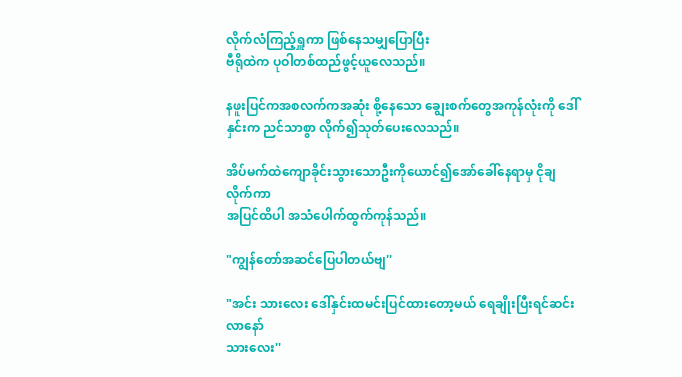လိုက်လံကြည့်ရှူကာ ဖြစ်နေသမျှပြောပြီး
ဗီရိုထဲက ပုဝါတစ်ထည်ဖွင့်ယူလေသည်။

နဖူးပြင်ကအစလက်ကအဆုံး စို့နေသော ချွေးစက်တွေအကုန်လုံးကို ဒေါ်နှင်းက ညင်သာစွာ လိုက်၍သုတ်ပေးလေသည်။

အိပ်မက်ထဲကျောခိုင်းသွားသောဦးကိုယောင်၍အော်ခေါ်နေရာမှ ငိုချလိုက်ကာ
အပြင်ထိပါ အသံပေါက်ထွက်ကုန်သည်။

"ကျွန်တော်အဆင်ပြေပါတယ်ဗျ''

"အင်း သားလေး ဒေါ်နှင်းထမင်းပြင်ထားတော့မယ် ရေချိုးပြီးရင်ဆင်းလာနော်
သားလေး''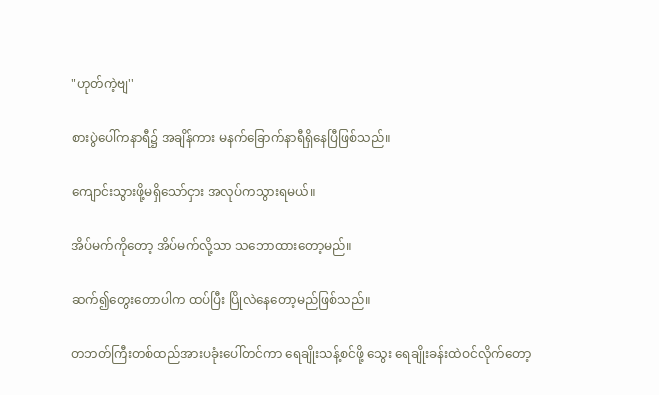"ဟုတ်ကဲ့ဗျ''

စားပွဲပေါ်ကနာရီ၌ အချိန်ကား မနက်ခြောက်နာရီရှိနေပြီဖြစ်သည်။

ကျောင်းသွားဖို့မရှိသော်ငှား အလုပ်ကသွားရမယ်။

အိပ်မက်ကိုတော့ အိပ်မက်လို့သာ သဘောထားတော့မည်။

ဆက်၍တွေးတောပါက ထပ်ပြီး ပြိုလဲနေတော့မည်ဖြစ်သည်။

တဘတ်ကြီးတစ်ထည်အားပခုံးပေါ်တင်ကာ ရေချိုးသန့်စင်ဖို့ သွေး ရေချိုးခန်းထဲဝင်လိုက်တော့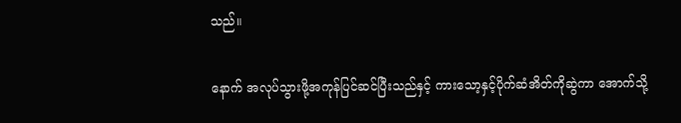သည်။

နောက် အလုပ်သွားဖို့အကုန်ပြင်ဆင်ပြီးသည်နှင့် ကားသော့နှင့်ပိုက်ဆံအိတ်ကိုဆွဲကာ အောက်သို့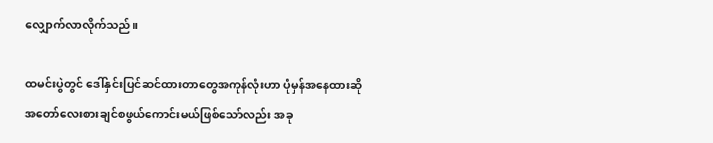လျှောက်လာလိုက်သည်။

ထမင်းပွဲတွင် ဒေါ်နှင်းပြင်ဆင်ထားတာတွေအကုန်လုံးဟာ ပုံမှန်အနေထားဆို
အတော်လေးစားချင်စဖွယ်ကောင်းမယ်ဖြစ်သော်လည်း အခု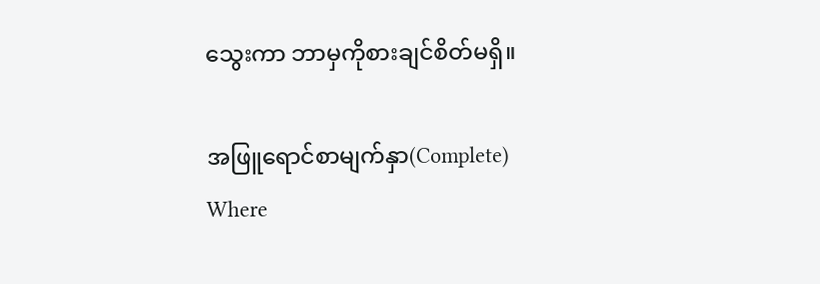သွေးကာ ဘာမှကိုစားချင်စိတ်မရှိ။

အဖြူရောင်စာမျက်နှာ(Complete) Where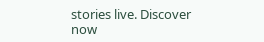stories live. Discover now